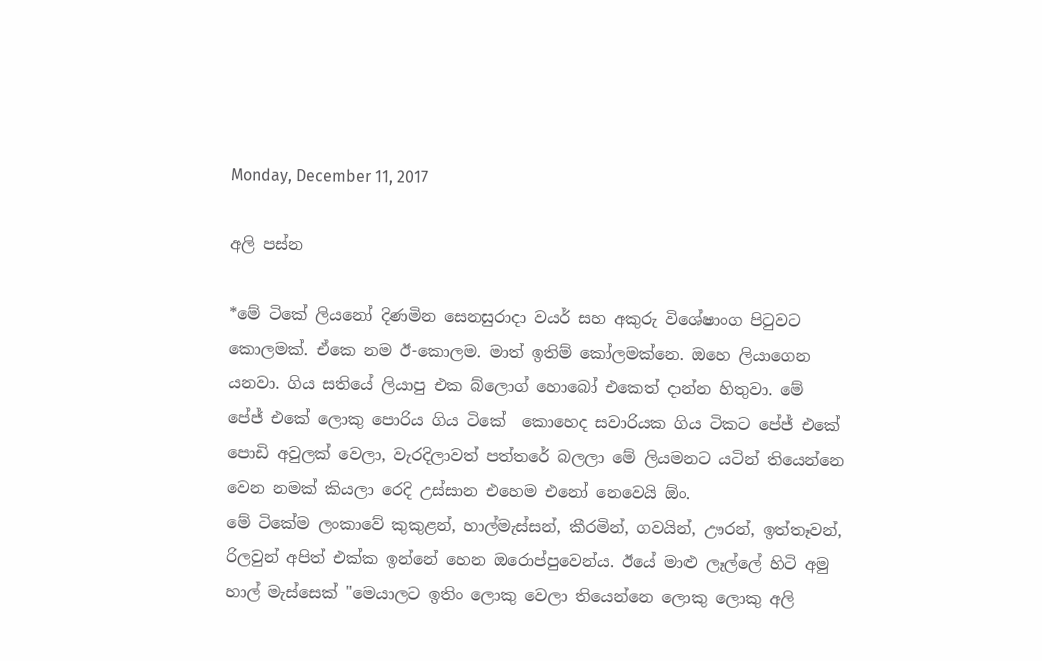Monday, December 11, 2017

අලි පස්න

*මේ ටිකේ ලියනෝ දිණමින සෙනසුරාදා වයර් සහ අකුරු විශේෂාංග පිටුවට කොලමක්. ඒකෙ නම ඊ-කොලම. මාත් ඉතිම් කෝලමක්නෙ. ඔහෙ ලියාගෙන යනවා. ගිය සතියේ ලියාපු එක බ්ලොග් හොබෝ එකෙත් දාන්න හිතුවා. මේ පේජ් එකේ ලොකු පොරිය ගිය ටිකේ  කොහෙද සවාරියක ගිය ටිකට පේජ් එකේ පොඩි අවුලක් වෙලා, වැරදිලාවත් පත්තරේ බලලා මේ ලියමනට යටින් තියෙන්නෙ වෙන නමක් කියලා රෙදි උස්සාන එහෙම එනෝ නෙවෙයි ඕං.
මේ ටිකේම ලංකාවේ කුකුළන්, හාල්මැස්සන්, කීරමින්, ගවයින්, ඌරන්, ඉත්තෑවන්, රිලවුන් අපිත් එක්ක ඉන්නේ හෙන ඔරොප්පුවෙන්ය. ඊයේ මාළු ලෑල්ලේ හිටි අමු හාල් මැස්සෙක් "මෙයාලට ඉතිං ලොකු වෙලා තියෙන්නෙ ලොකු ලොකු අලි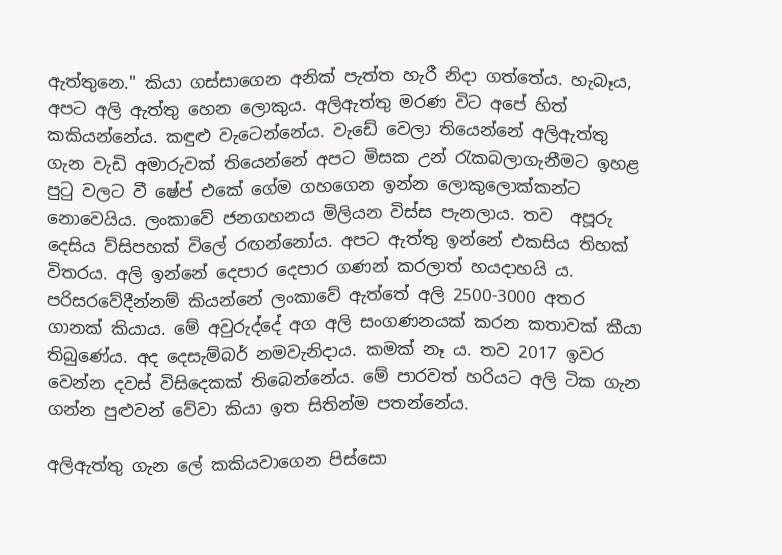ඇත්තුනෙ." කියා ගස්සාගෙන අනික් පැත්ත හැරී නිදා ගත්තේය. හැබෑය, අපට අලි ඇත්තු හෙන ලොකුය. අලිඇත්තු මරණ විට අපේ හිත් කකියන්නේය. කඳුළු වැටෙන්නේය. වැඩේ වෙලා තියෙන්නේ අලිඇත්තු ගැන වැඩි අමාරුවක් තියෙන්නේ අපට මිසක උන් රැකබලාගැනීමට ඉහළ පුටු වලට වී ෂේප් එකේ ගේම ගහගෙන ඉන්න ලොකුලොක්කන්ට නොවෙයිය. ලංකාවේ ජනගහනය මිලියන විස්ස පැනලාය. තව  අපූරු දෙසිය ව්සිපහක් විලේ රඟන්නෝය. අපට ඇත්තු ඉන්නේ එකසිය තිහක් විතරය. අලි ඉන්නේ දෙපාර දෙපාර ගණන් කරලාත් හයදාහයි ය. පරිසරවේදීන්නම් කියන්නේ ලංකාවේ ඇත්තේ අලි 2500-3000 අතර ගානක් කියාය. මේ අවුරුද්දේ අග අලි සංගණනයක් කරන කතාවක් කීයා තිබුණේය. අද දෙසැම්බර් නමවැනිදාය. කමක් නෑ ය. තව 2017 ඉවර වෙන්න දවස් විසිදෙකක් තිබෙන්නේය. මේ පාරවත් හරියට අලි ටික ගැන ගන්න පුළුවන් වේවා කියා ඉත සිතින්ම පතන්නේය.

අලිඇත්තු ගැන ලේ කකියවාගෙන පිස්සො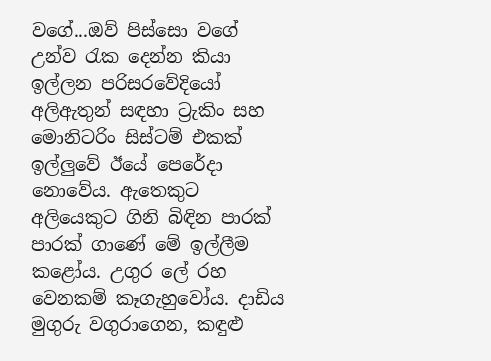වගේ...ඔව් පිස්සො වගේ උන්ව රැක දෙන්න කියා ඉල්ලන පරිසරවේදියෝ අලිඇතුන් සඳහා ට්‍රැකිං සහ මොනිටරිං සිස්ටම් එකක් ඉල්ලුවේ ඊයේ පෙරේදා නොවේය. ඇතෙකුට අලියෙකුට ගිනි බිඳින පාරක් පාරක් ගාණේ මේ ඉල්ලීම කළෝය. උගුර ලේ රහ වෙනකම් කෑගැහුවෝය. දාඩිය මුගුරු වගුරාගෙන, කඳුළු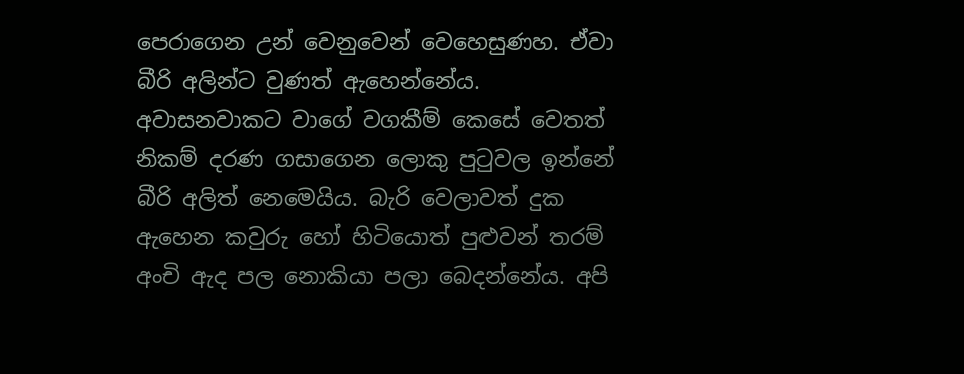පෙරාගෙන උන් වෙනුවෙන් වෙහෙසුණහ. ඒවා බීරි අලින්ට වුණත් ඇහෙන්නේය. අවාසනවාකට වාගේ වගකීම් කෙසේ වෙතත් නිකම් දරණ ගසාගෙන ලොකු පුටුවල ඉන්නේ බීරි අලිත් නෙමෙයිය. බැරි වෙලාවත් දුක ඇහෙන කවුරු හෝ හිටියොත් පුළුවන් තරම් අංචි ඇද පල නොකියා පලා බෙදන්නේය. අපි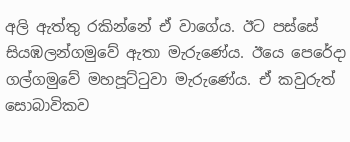අලි ඇත්තු රකින්නේ ඒ වාගේය. ඊට පස්සේ සියඹලන්ගමුවේ ඇතා මැරුණේය. ඊයෙ පෙරේදා ගල්ගමුවේ මහපූට්ටුවා මැරුණේය. ඒ කවුරුත් සොබාවිකව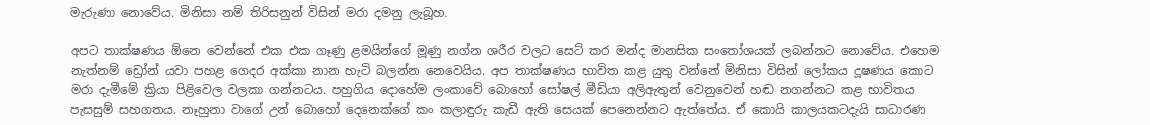මැරුණා නොවේය. මිනිසා නම් තිරිසනුන් විසින් මරා දමනු ලැබූහ.

අපට තාක්ෂණය ඕනෙ වෙන්නේ එක එක ගෑණු ළමයින්ගේ මූණු නග්න ශරීර වලට සෙට් කර මන්ද මානසික සංතෝශයක් ලබන්නට නොවේය. එහෙම නැත්නම් ඩ්‍රෝන් යවා පහළ ගෙදර අක්කා නාන හැටි බලන්න නෙවෙයිය. අප තාක්ෂණය භාවිත කළ යුතු වන්නේ මිනිසා විසින් ලෝකය දූෂණය කොට මරා දැමීමේ ක්‍රියා පිළිවෙල වලකා ගන්නටය. පහුගිය දොහේම ලංකාවේ බොහෝ සෝෂල් මීඩියා අලිඇතුන් වෙනුවෙන් හඬ නගන්නට කළ භාවිතය පැසසුම් සහගතය. නෑහුනා වාගේ උන් බොහෝ දෙනෙක්ගේ කං කලාඳුරු කැඩී ඇති සෙයක් පෙනෙන්නට ඇත්තේය. ඒ කොයි කාලයකටදැයි සාධාරණ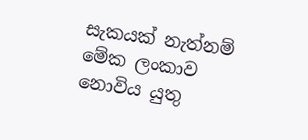සැකයක් නැත්නම් මේක ලංකාව නොවිය යුතු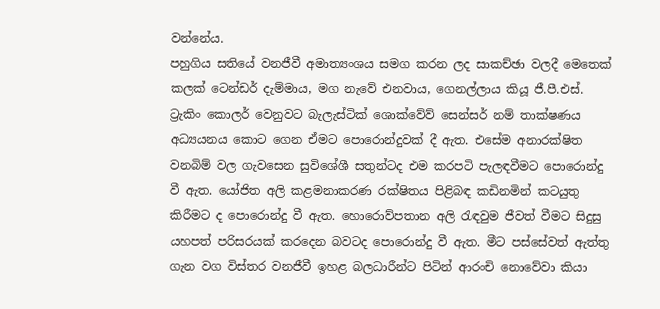වන්නේය.
පහුගිය සතියේ වනජීවී අමාත්‍යංශය සමග කරන ලද සාකච්ඡා වලදී මෙතෙක් කලක් ටෙන්ඩර් දැම්මාය, මග නැවේ එනවාය, ගෙනල්ලාය කියූ ජී.පී.එස්. ට්‍රැකිං කොලර් වෙනුවට බැලැස්ටික් ශොක්වේව් සෙන්සර් නම් තාක්ෂණය අධ්‍යයනය කොට ගෙන ඒමට පොරොන්දුවක් දී ඇත. එසේම අනාරක්ෂිත වනබිම් වල ගැවසෙන සුවිශේශී සතුන්ටද එම කරපටි පැලඳවීමට පොරොන්දු වී ඇත. යෝජිත අලි කළමනාකරණ රක්ෂිතය පිළිබඳ කඩිනමින් කටයුතු කිරීමට ද පොරොන්දු වී ඇත. හොරොව්පතාන අලි රැඳවුම ජීවත් වීමට සිදුසු යහපත් පරිසරයක් කරදෙන බවටද පොරොන්දු වී ඇත. මීට පස්සේවත් ඇත්තු ගැන වග විස්තර වනජීවී ඉහළ බලධාරීන්ට පිටින් ආරංචි නොවේවා කියා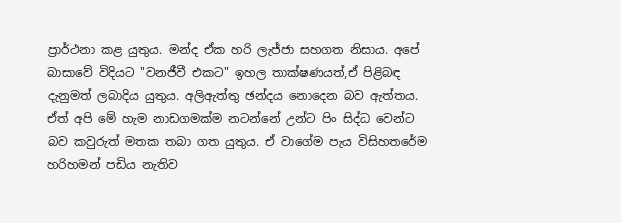ප්‍රාර්ථනා කළ යුතුය. මන්ද ඒක හරි ලැජ්ජා සහගත නිසාය. අපේ බාසාවේ විදියට "වනජීවී එකට" ඉහල තාක්ෂණයත්,ඒ පිළිබඳ දැනුමත් ලබාදිය යුතුය. අලිඇත්තු ඡන්දය නොදෙන බව ඇත්තය. ඒත් අපි මේ හැම නාඩගමක්ම නටන්නේ උන්ට පිං සිද්ධ වෙන්ට බව කවුරුත් මතක තබා ගත යුතුය. ඒ වාගේම පැය විසිහතරේම හරිහමන් පඩිය නැතිව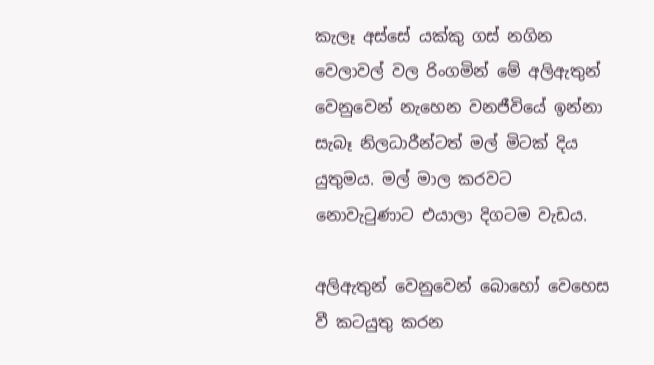කැලෑ අස්සේ යක්කු ගස් නගින වෙලාවල් වල රිංගමින් මේ අලිඇතුන් වෙනුවෙන් නැහෙන වනජීවියේ ඉන්නා සැබෑ නිලධාරීන්ටත් මල් මිටක් දිය යුතුමය. මල් මාල කරවට නොවැටුණාට එයාලා දිගටම වැඩය.

අලිඇතුන් වෙනුවෙන් බොහෝ වෙහෙස වී කටයුතු කරන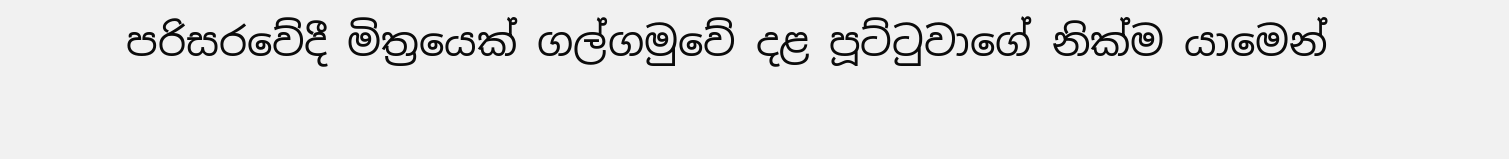පරිසරවේදී මිත්‍රයෙක් ගල්ගමුවේ දළ පූට්ටුවාගේ නික්ම යාමෙන්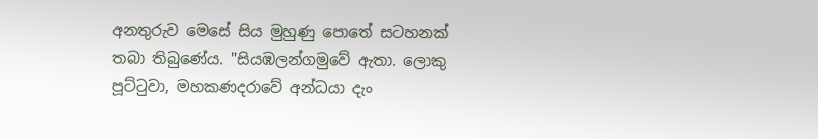අනතුරුව මෙසේ සිය මුහුණු පොතේ සටහනක් තබා තිබුණේය. "සියඹලන්ගමුවේ ඇතා. ලොකු පූට්ටුවා, මහකණදරාවේ අන්ධයා දැං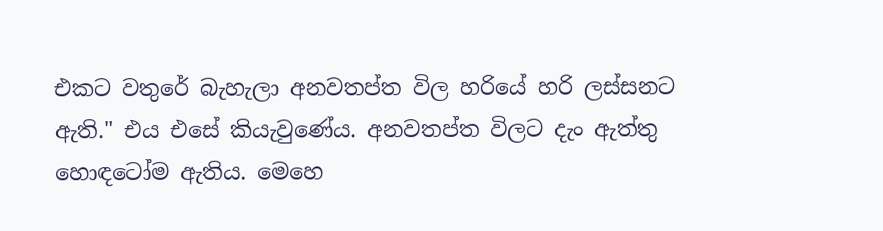එකට වතුරේ බැහැලා අනවතප්ත විල හරියේ හරි ලස්සනට ඇති." එය එසේ කියැවුණේය. අනවතප්ත විලට දැං ඇත්තු හොඳටෝම ඇතිය. මෙහෙ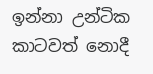ඉන්නා උන්ටික කාටවත් නොදී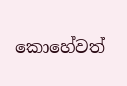කොහේවත්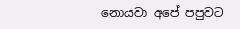නොයවා අපේ පපුවට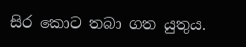සිර කොට තබා ගත යුතුය.